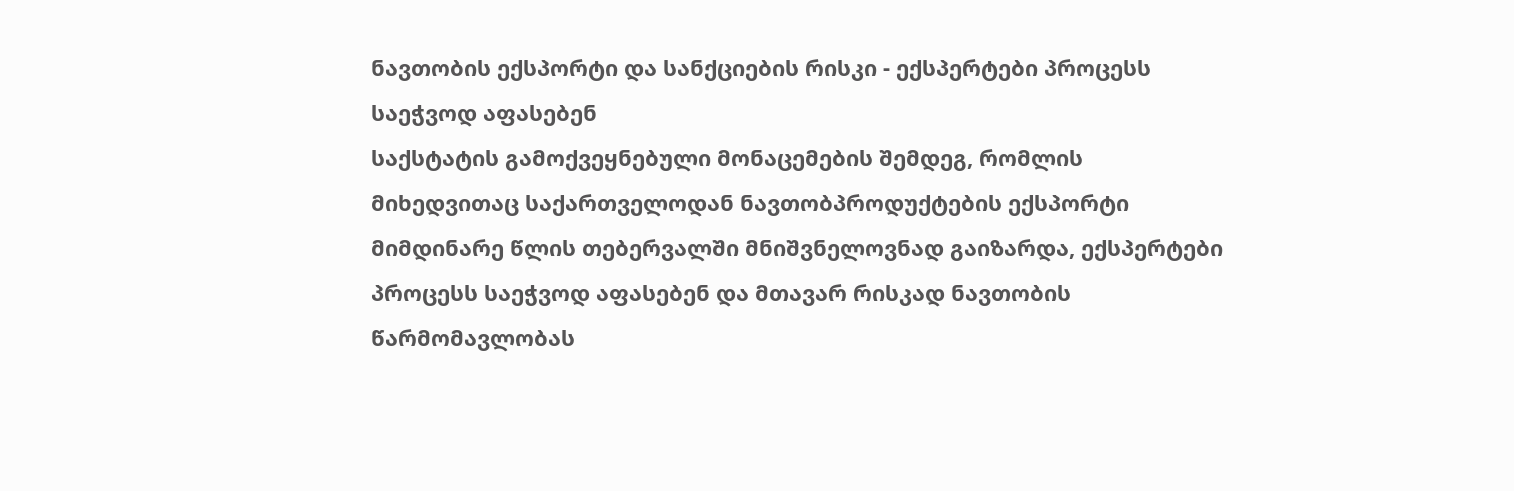ნავთობის ექსპორტი და სანქციების რისკი - ექსპერტები პროცესს საეჭვოდ აფასებენ
საქსტატის გამოქვეყნებული მონაცემების შემდეგ, რომლის მიხედვითაც საქართველოდან ნავთობპროდუქტების ექსპორტი მიმდინარე წლის თებერვალში მნიშვნელოვნად გაიზარდა, ექსპერტები პროცესს საეჭვოდ აფასებენ და მთავარ რისკად ნავთობის წარმომავლობას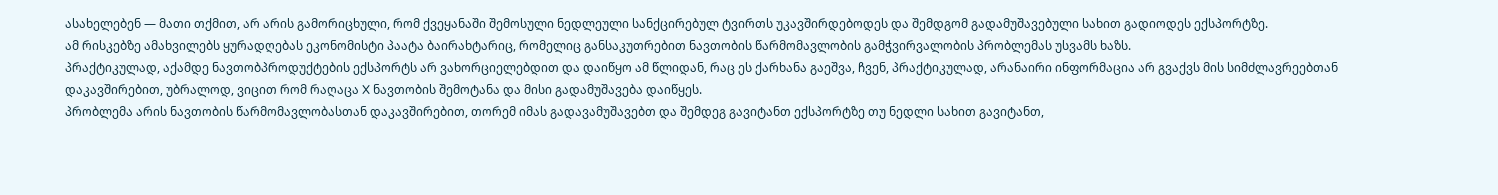ასახელებენ — მათი თქმით, არ არის გამორიცხული, რომ ქვეყანაში შემოსული ნედლეული სანქცირებულ ტვირთს უკავშირდებოდეს და შემდგომ გადამუშავებული სახით გადიოდეს ექსპორტზე.
ამ რისკებზე ამახვილებს ყურადღებას ეკონომისტი პაატა ბაირახტარიც, რომელიც განსაკუთრებით ნავთობის წარმომავლობის გამჭვირვალობის პრობლემას უსვამს ხაზს.
პრაქტიკულად, აქამდე ნავთობპროდუქტების ექსპორტს არ ვახორციელებდით და დაიწყო ამ წლიდან, რაც ეს ქარხანა გაეშვა, ჩვენ, პრაქტიკულად, არანაირი ინფორმაცია არ გვაქვს მის სიმძლავრეებთან დაკავშირებით, უბრალოდ, ვიცით რომ რაღაცა X ნავთობის შემოტანა და მისი გადამუშავება დაიწყეს.
პრობლემა არის ნავთობის წარმომავლობასთან დაკავშირებით, თორემ იმას გადავამუშავებთ და შემდეგ გავიტანთ ექსპორტზე თუ ნედლი სახით გავიტანთ,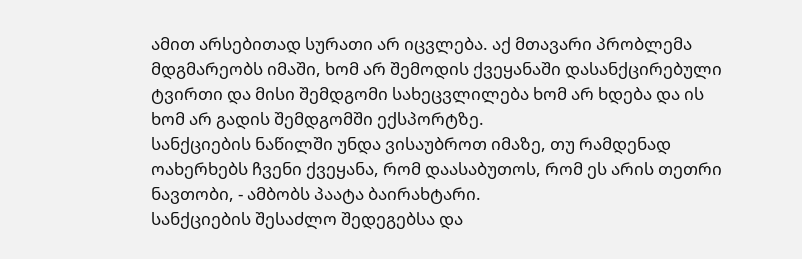ამით არსებითად სურათი არ იცვლება. აქ მთავარი პრობლემა მდგმარეობს იმაში, ხომ არ შემოდის ქვეყანაში დასანქცირებული ტვირთი და მისი შემდგომი სახეცვლილება ხომ არ ხდება და ის ხომ არ გადის შემდგომში ექსპორტზე.
სანქციების ნაწილში უნდა ვისაუბროთ იმაზე, თუ რამდენად ოახერხებს ჩვენი ქვეყანა, რომ დაასაბუთოს, რომ ეს არის თეთრი ნავთობი, - ამბობს პაატა ბაირახტარი.
სანქციების შესაძლო შედეგებსა და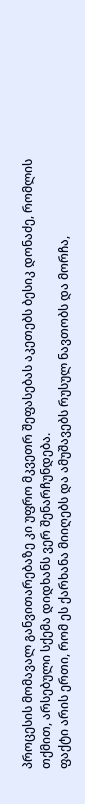პროცესის მომავალ განვითარებაზე კი უფრო მკვეთრ შეფასებას აკეთებს ბესიკ დონაძე, რომლის თქმით, არსებული სქემა დიდხანს ვერ შენარჩუნდება.
ფაქტი არის ერთი, რომ ეს ქარხანა მიიღებს და ამუშავებს რუსულ ნავთობს და მორჩა,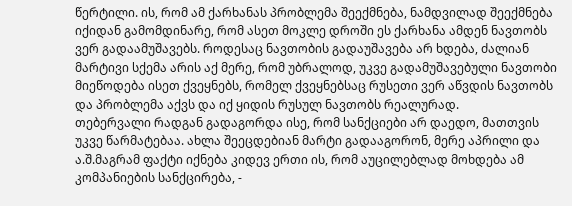წერტილი. ის, რომ ამ ქარხანას პრობლემა შეექმნება, ნამდვილად შეექმნება იქიდან გამომდინარე, რომ ასეთ მოკლე დროში ეს ქარხანა ამდენ ნავთობს ვერ გადაამუშავებს. როდესაც ნავთობის გადაუშავება არ ხდება, ძალიან მარტივი სქემა არის აქ მერე, რომ უბრალოდ, უკვე გადამუშავებული ნავთობი მიეწოდება ისეთ ქვეყნებს, რომელ ქვეყნებსაც რუსეთი ვერ აწვდის ნავთობს და პრობლემა აქვს და იქ ყიდის რუსულ ნავთობს რეალურად.
თებერვალი რადგან გადაგორდა ისე, რომ სანქციები არ დაედო, მათთვის უკვე წარმატებაა. ახლა შეეცდებიან მარტი გადააგორონ, მერე აპრილი და ა.შ.მაგრამ ფაქტი იქნება კიდევ ერთი ის, რომ აუცილებლად მოხდება ამ კომპანიების სანქცირება, -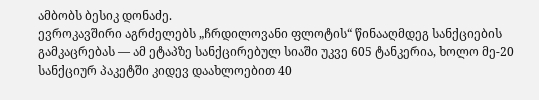ამბობს ბესიკ დონაძე.
ევროკავშირი აგრძელებს „ჩრდილოვანი ფლოტის“ წინააღმდეგ სანქციების გამკაცრებას — ამ ეტაპზე სანქცირებულ სიაში უკვე 605 ტანკერია, ხოლო მე-20 სანქციურ პაკეტში კიდევ დაახლოებით 40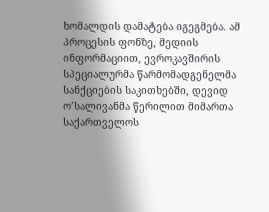ხომალდის დამატება იგეგმება. ამ პროცესის ფონზე, მედიის ინფორმაციით, ევროკავშირის სპეციალურმა წარმომადგენელმა სანქციების საკითხებში, დევიდ ო’სალივანმა წერილით მიმართა საქართველოს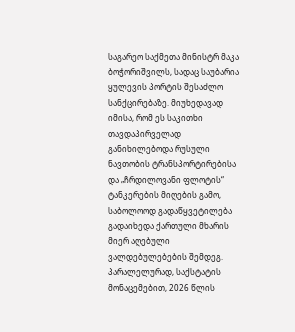საგარეო საქმეთა მინისტრ მაკა ბოჭორიშვილს, სადაც საუბარია ყულევის პორტის შესაძლო სანქცირებაზე. მიუხედავად იმისა, რომ ეს საკითხი თავდაპირველად განიხილებოდა რუსული ნავთობის ტრანსპორტირებისა და „ჩრდილოვანი ფლოტის“ ტანკერების მიღების გამო, საბოლოოდ გადაწყვეტილება გადაიხედა ქართული მხარის მიერ აღებული ვალდებულებების შემდეგ.
პარალელურად, საქსტატის მონაცემებით, 2026 წლის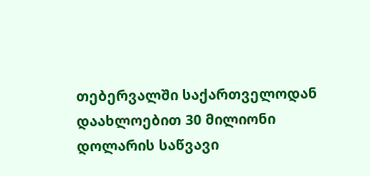თებერვალში საქართველოდან დაახლოებით 30 მილიონი დოლარის საწვავი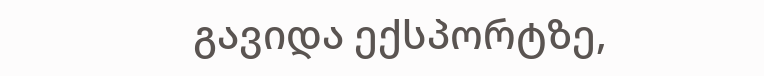გავიდა ექსპორტზე,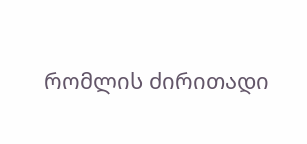რომლის ძირითადი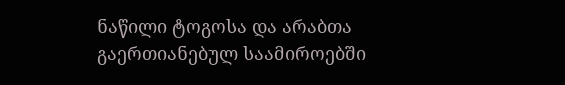ნაწილი ტოგოსა და არაბთა გაერთიანებულ საამიროებში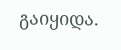გაიყიდა.